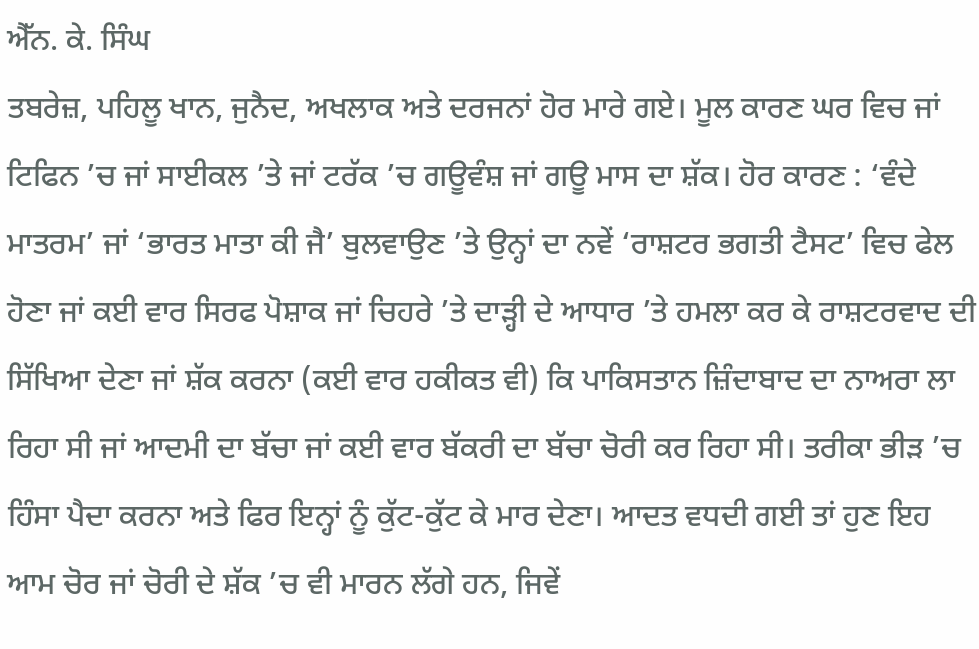ਐੱਨ. ਕੇ. ਸਿੰਘ
ਤਬਰੇਜ਼, ਪਹਿਲੂ ਖਾਨ, ਜੁਨੈਦ, ਅਖਲਾਕ ਅਤੇ ਦਰਜਨਾਂ ਹੋਰ ਮਾਰੇ ਗਏ। ਮੂਲ ਕਾਰਣ ਘਰ ਵਿਚ ਜਾਂ ਟਿਫਿਨ ’ਚ ਜਾਂ ਸਾਈਕਲ ’ਤੇ ਜਾਂ ਟਰੱਕ ’ਚ ਗਊਵੰਸ਼ ਜਾਂ ਗਊ ਮਾਸ ਦਾ ਸ਼ੱਕ। ਹੋਰ ਕਾਰਣ : ‘ਵੰਦੇ ਮਾਤਰਮ’ ਜਾਂ ‘ਭਾਰਤ ਮਾਤਾ ਕੀ ਜੈ’ ਬੁਲਵਾਉਣ ’ਤੇ ਉਨ੍ਹਾਂ ਦਾ ਨਵੇਂ ‘ਰਾਸ਼ਟਰ ਭਗਤੀ ਟੈਸਟ’ ਵਿਚ ਫੇਲ ਹੋਣਾ ਜਾਂ ਕਈ ਵਾਰ ਸਿਰਫ ਪੋਸ਼ਾਕ ਜਾਂ ਚਿਹਰੇ ’ਤੇ ਦਾੜ੍ਹੀ ਦੇ ਆਧਾਰ ’ਤੇ ਹਮਲਾ ਕਰ ਕੇ ਰਾਸ਼ਟਰਵਾਦ ਦੀ ਸਿੱਖਿਆ ਦੇਣਾ ਜਾਂ ਸ਼ੱਕ ਕਰਨਾ (ਕਈ ਵਾਰ ਹਕੀਕਤ ਵੀ) ਕਿ ਪਾਕਿਸਤਾਨ ਜ਼ਿੰਦਾਬਾਦ ਦਾ ਨਾਅਰਾ ਲਾ ਰਿਹਾ ਸੀ ਜਾਂ ਆਦਮੀ ਦਾ ਬੱਚਾ ਜਾਂ ਕਈ ਵਾਰ ਬੱਕਰੀ ਦਾ ਬੱਚਾ ਚੋਰੀ ਕਰ ਰਿਹਾ ਸੀ। ਤਰੀਕਾ ਭੀੜ ’ਚ ਹਿੰਸਾ ਪੈਦਾ ਕਰਨਾ ਅਤੇ ਫਿਰ ਇਨ੍ਹਾਂ ਨੂੰ ਕੁੱਟ-ਕੁੱਟ ਕੇ ਮਾਰ ਦੇਣਾ। ਆਦਤ ਵਧਦੀ ਗਈ ਤਾਂ ਹੁਣ ਇਹ ਆਮ ਚੋਰ ਜਾਂ ਚੋਰੀ ਦੇ ਸ਼ੱਕ ’ਚ ਵੀ ਮਾਰਨ ਲੱਗੇ ਹਨ, ਜਿਵੇਂ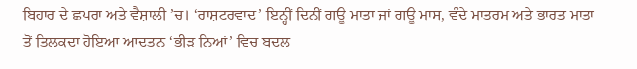ਬਿਹਾਰ ਦੇ ਛਪਰਾ ਅਤੇ ਵੈਸ਼ਾਲੀ ’ਚ। ‘ਰਾਸ਼ਟਰਵਾਦ’ ਇਨ੍ਹੀਂ ਦਿਨੀਂ ਗਊ ਮਾਤਾ ਜਾਂ ਗਊ ਮਾਸ, ਵੰਦੇ ਮਾਤਰਮ ਅਤੇ ਭਾਰਤ ਮਾਤਾ ਤੋਂ ਤਿਲਕਦਾ ਹੋਇਆ ਆਦਤਨ ‘ਭੀੜ ਨਿਆਂ’ ਵਿਚ ਬਦਲ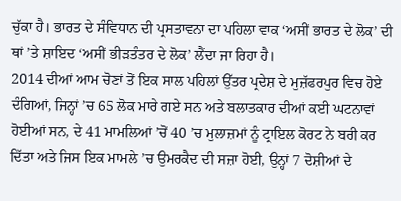ਚੁੱਕਾ ਹੈ। ਭਾਰਤ ਦੇ ਸੰਵਿਧਾਨ ਦੀ ਪ੍ਰਸਤਾਵਨਾ ਦਾ ਪਹਿਲਾ ਵਾਕ ‘ਅਸੀਂ ਭਾਰਤ ਦੇ ਲੋਕ’ ਦੀ ਥਾਂ ’ਤੇ ਸ਼ਾਇਦ ‘ਅਸੀਂ ਭੀੜਤੰਤਰ ਦੇ ਲੋਕ’ ਲੈਂਦਾ ਜਾ ਰਿਹਾ ਹੈ।
2014 ਦੀਆਂ ਆਮ ਚੋਣਾਂ ਤੋਂ ਇਕ ਸਾਲ ਪਹਿਲਾਂ ਉੱਤਰ ਪ੍ਰਦੇਸ਼ ਦੇ ਮੁਜ਼ੱਫਰਪੁਰ ਵਿਚ ਹੋਏ ਦੰਗਿਆਂ, ਜਿਨ੍ਹਾਂ ’ਚ 65 ਲੋਕ ਮਾਰੇ ਗਏ ਸਨ ਅਤੇ ਬਲਾਤਕਾਰ ਦੀਆਂ ਕਈ ਘਟਨਾਵਾਂ ਹੋਈਆਂ ਸਨ, ਦੇ 41 ਮਾਮਲਿਆਂ ’ਚੋਂ 40 ’ਚ ਮੁਲਾਜ਼ਮਾਂ ਨੂੰ ਟ੍ਰਾਇਲ ਕੋਰਟ ਨੇ ਬਰੀ ਕਰ ਦਿੱਤਾ ਅਤੇ ਜਿਸ ਇਕ ਮਾਮਲੇ ’ਚ ਉਮਰਕੈਦ ਦੀ ਸਜ਼ਾ ਹੋਈ, ਉਨ੍ਹਾਂ 7 ਦੋਸ਼ੀਆਂ ਦੇ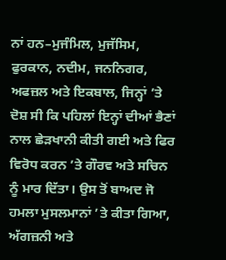ਨਾਂ ਹਨ–ਮੁਜੰਮਿਲ, ਮੁਜੱਸਿਮ, ਫੁਰਕਾਨ, ਨਦੀਮ, ਜਨਨਿਗਰ, ਅਫਜ਼ਲ ਅਤੇ ਇਕਬਾਲ, ਜਿਨ੍ਹਾਂ ’ਤੇ ਦੋਸ਼ ਸੀ ਕਿ ਪਹਿਲਾਂ ਇਨ੍ਹਾਂ ਦੀਆਂ ਭੈਣਾਂ ਨਾਲ ਛੇੜਖਾਨੀ ਕੀਤੀ ਗਈ ਅਤੇ ਫਿਰ ਵਿਰੋਧ ਕਰਨ ’ਤੇ ਗੌਰਵ ਅਤੇ ਸਚਿਨ ਨੂੰ ਮਾਰ ਦਿੱਤਾ। ਉਸ ਤੋਂ ਬਾਅਦ ਜੋ ਹਮਲਾ ਮੁਸਲਮਾਨਾਂ ’ਤੇ ਕੀਤਾ ਗਿਆ, ਅੱਗਜ਼ਨੀ ਅਤੇ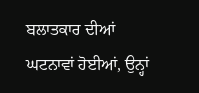ਬਲਾਤਕਾਰ ਦੀਆਂ ਘਟਨਾਵਾਂ ਹੋਈਆਂ, ਉਨ੍ਹਾਂ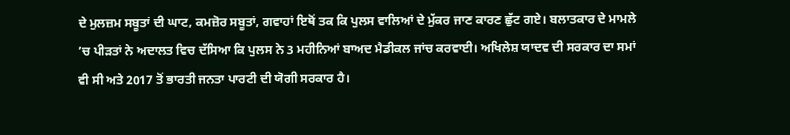ਦੇ ਮੁਲਜ਼ਮ ਸਬੂਤਾਂ ਦੀ ਘਾਟ, ਕਮਜ਼ੋਰ ਸਬੂਤਾਂ, ਗਵਾਹਾਂ ਇਥੋਂ ਤਕ ਕਿ ਪੁਲਸ ਵਾਲਿਆਂ ਦੇ ਮੁੱਕਰ ਜਾਣ ਕਾਰਣ ਛੁੱਟ ਗਏ। ਬਲਾਤਕਾਰ ਦੇ ਮਾਮਲੇ ’ਚ ਪੀੜਤਾਂ ਨੇ ਅਦਾਲਤ ਵਿਚ ਦੱਸਿਆ ਕਿ ਪੁਲਸ ਨੇ 3 ਮਹੀਨਿਆਂ ਬਾਅਦ ਮੈਡੀਕਲ ਜਾਂਚ ਕਰਵਾਈ। ਅਖਿਲੇਸ਼ ਯਾਦਵ ਦੀ ਸਰਕਾਰ ਦਾ ਸਮਾਂ ਵੀ ਸੀ ਅਤੇ 2017 ਤੋਂ ਭਾਰਤੀ ਜਨਤਾ ਪਾਰਟੀ ਦੀ ਯੋਗੀ ਸਰਕਾਰ ਹੈ।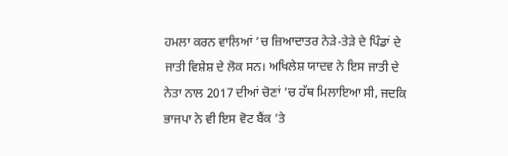ਹਮਲਾ ਕਰਨ ਵਾਲਿਆਂ ’ਚ ਜ਼ਿਆਦਾਤਰ ਨੇੜੇ-ਤੇੜੇ ਦੇ ਪਿੰਡਾਂ ਦੇ ਜਾਤੀ ਵਿਸ਼ੇਸ਼ ਦੇ ਲੋਕ ਸਨ। ਅਖਿਲੇਸ਼ ਯਾਦਵ ਨੇ ਇਸ ਜਾਤੀ ਦੇ ਨੇਤਾ ਨਾਲ 2017 ਦੀਆਂ ਚੋਣਾਂ ’ਚ ਹੱਥ ਮਿਲਾਇਆ ਸੀ, ਜਦਕਿ ਭਾਜਪਾ ਨੇ ਵੀ ਇਸ ਵੋਟ ਬੈਂਕ ’ਤੇ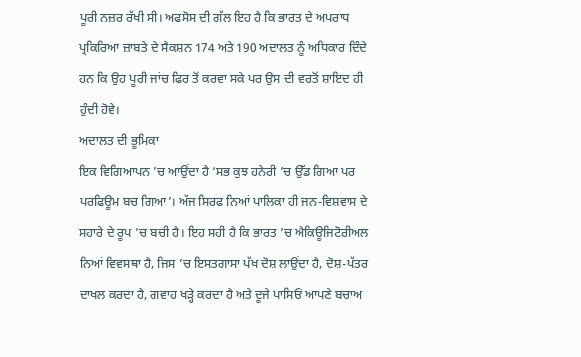ਪੂਰੀ ਨਜ਼ਰ ਰੱਖੀ ਸੀ। ਅਫਸੋਸ ਦੀ ਗੱਲ ਇਹ ਹੈ ਕਿ ਭਾਰਤ ਦੇ ਅਪਰਾਧ ਪ੍ਰਕਿਰਿਆ ਜ਼ਾਬਤੇ ਦੇ ਸੈਕਸ਼ਨ 174 ਅਤੇ 190 ਅਦਾਲਤ ਨੂੰ ਅਧਿਕਾਰ ਦਿੰਦੇ ਹਨ ਕਿ ਉਹ ਪੂਰੀ ਜਾਂਚ ਫਿਰ ਤੋਂ ਕਰਵਾ ਸਕੇ ਪਰ ਉਸ ਦੀ ਵਰਤੋਂ ਸ਼ਾਇਦ ਹੀ ਹੁੰਦੀ ਹੋਵੇ।
ਅਦਾਲਤ ਦੀ ਭੂਮਿਕਾ
ਇਕ ਵਿਗਿਆਪਨ ’ਚ ਆਉਂਦਾ ਹੈ ‘ਸਭ ਕੁਝ ਹਨੇਰੀ ’ਚ ਉੱਡ ਗਿਆ ਪਰ ਪਰਫਿਊਮ ਬਚ ਗਿਆ’। ਅੱਜ ਸਿਰਫ ਨਿਆਂ ਪਾਲਿਕਾ ਹੀ ਜਨ-ਵਿਸ਼ਵਾਸ ਦੇ ਸਹਾਰੇ ਦੇ ਰੂਪ ’ਚ ਬਚੀ ਹੈ। ਇਹ ਸਹੀ ਹੈ ਕਿ ਭਾਰਤ ’ਚ ਐਕਿਊਜਿਟੋਰੀਅਲ ਨਿਆਂ ਵਿਵਸਥਾ ਹੈ, ਜਿਸ ’ਚ ਇਸਤਗਾਸਾ ਪੱਖ ਦੋਸ਼ ਲਾਉਂਦਾ ਹੈ, ਦੋਸ਼-ਪੱਤਰ ਦਾਖਲ ਕਰਦਾ ਹੈ, ਗਵਾਹ ਖੜ੍ਹੇ ਕਰਦਾ ਹੈ ਅਤੇ ਦੂਜੇ ਪਾਸਿਓਂ ਆਪਣੇ ਬਚਾਅ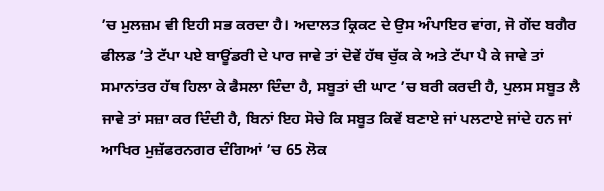’ਚ ਮੁਲਜ਼ਮ ਵੀ ਇਹੀ ਸਭ ਕਰਦਾ ਹੈ। ਅਦਾਲਤ ਕ੍ਰਿਕਟ ਦੇ ਉਸ ਅੰਪਾਇਰ ਵਾਂਗ, ਜੋ ਗੇਂਦ ਬਗੈਰ ਫੀਲਡ ’ਤੇ ਟੱਪਾ ਪਏ ਬਾਊਂਡਰੀ ਦੇ ਪਾਰ ਜਾਵੇ ਤਾਂ ਦੋਵੇਂ ਹੱਥ ਚੁੱਕ ਕੇ ਅਤੇ ਟੱਪਾ ਪੈ ਕੇ ਜਾਵੇ ਤਾਂ ਸਮਾਨਾਂਤਰ ਹੱਥ ਹਿਲਾ ਕੇ ਫੈਸਲਾ ਦਿੰਦਾ ਹੈ, ਸਬੂਤਾਂ ਦੀ ਘਾਟ ’ਚ ਬਰੀ ਕਰਦੀ ਹੈ, ਪੁਲਸ ਸਬੂਤ ਲੈ ਜਾਵੇ ਤਾਂ ਸਜ਼ਾ ਕਰ ਦਿੰਦੀ ਹੈ, ਬਿਨਾਂ ਇਹ ਸੋਚੇ ਕਿ ਸਬੂਤ ਕਿਵੇਂ ਬਣਾਏ ਜਾਂ ਪਲਟਾਏ ਜਾਂਦੇ ਹਨ ਜਾਂ ਆਖਿਰ ਮੁਜ਼ੱਫਰਨਗਰ ਦੰਗਿਆਂ ’ਚ 65 ਲੋਕ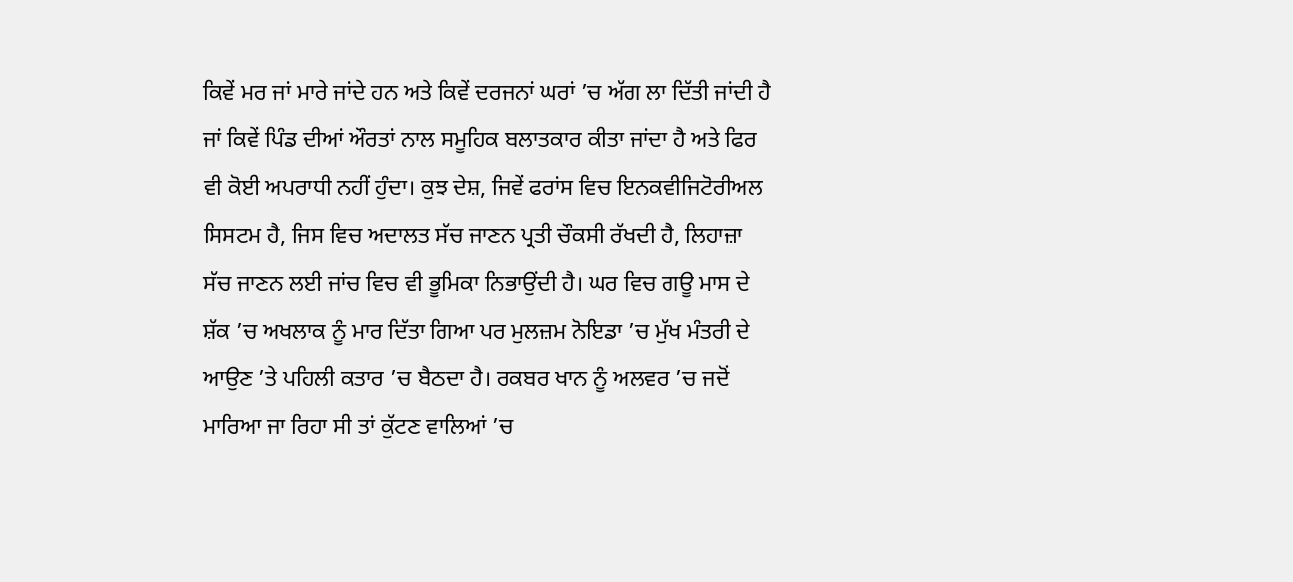ਕਿਵੇਂ ਮਰ ਜਾਂ ਮਾਰੇ ਜਾਂਦੇ ਹਨ ਅਤੇ ਕਿਵੇਂ ਦਰਜਨਾਂ ਘਰਾਂ ’ਚ ਅੱਗ ਲਾ ਦਿੱਤੀ ਜਾਂਦੀ ਹੈ ਜਾਂ ਕਿਵੇਂ ਪਿੰਡ ਦੀਆਂ ਔਰਤਾਂ ਨਾਲ ਸਮੂਹਿਕ ਬਲਾਤਕਾਰ ਕੀਤਾ ਜਾਂਦਾ ਹੈ ਅਤੇ ਫਿਰ ਵੀ ਕੋਈ ਅਪਰਾਧੀ ਨਹੀਂ ਹੁੰਦਾ। ਕੁਝ ਦੇਸ਼, ਜਿਵੇਂ ਫਰਾਂਸ ਵਿਚ ਇਨਕਵੀਜਿਟੋਰੀਅਲ ਸਿਸਟਮ ਹੈ, ਜਿਸ ਵਿਚ ਅਦਾਲਤ ਸੱਚ ਜਾਣਨ ਪ੍ਰਤੀ ਚੌਕਸੀ ਰੱਖਦੀ ਹੈ, ਲਿਹਾਜ਼ਾ ਸੱਚ ਜਾਣਨ ਲਈ ਜਾਂਚ ਵਿਚ ਵੀ ਭੂਮਿਕਾ ਨਿਭਾਉਂਦੀ ਹੈ। ਘਰ ਵਿਚ ਗਊ ਮਾਸ ਦੇ ਸ਼ੱਕ ’ਚ ਅਖਲਾਕ ਨੂੰ ਮਾਰ ਦਿੱਤਾ ਗਿਆ ਪਰ ਮੁਲਜ਼ਮ ਨੋਇਡਾ ’ਚ ਮੁੱਖ ਮੰਤਰੀ ਦੇ ਆਉਣ ’ਤੇ ਪਹਿਲੀ ਕਤਾਰ ’ਚ ਬੈਠਦਾ ਹੈ। ਰਕਬਰ ਖਾਨ ਨੂੰ ਅਲਵਰ ’ਚ ਜਦੋਂ ਮਾਰਿਆ ਜਾ ਰਿਹਾ ਸੀ ਤਾਂ ਕੁੱਟਣ ਵਾਲਿਆਂ ’ਚ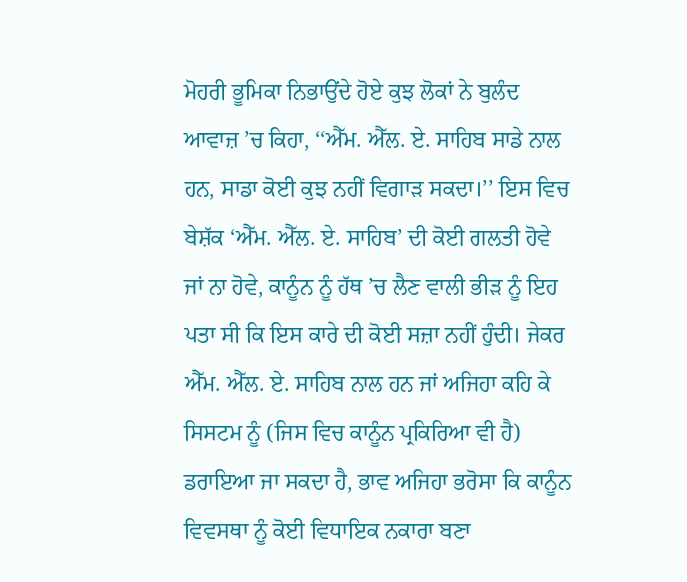ਮੋਹਰੀ ਭੂਮਿਕਾ ਨਿਭਾਉਂਦੇ ਹੋਏ ਕੁਝ ਲੋਕਾਂ ਨੇ ਬੁਲੰਦ ਆਵਾਜ਼ ’ਚ ਕਿਹਾ, ‘‘ਐੱਮ. ਐੱਲ. ਏ. ਸਾਹਿਬ ਸਾਡੇ ਨਾਲ ਹਨ, ਸਾਡਾ ਕੋਈ ਕੁਝ ਨਹੀਂ ਵਿਗਾੜ ਸਕਦਾ।’’ ਇਸ ਵਿਚ ਬੇਸ਼ੱਕ ‘ਐੱਮ. ਐੱਲ. ਏ. ਸਾਹਿਬ’ ਦੀ ਕੋਈ ਗਲਤੀ ਹੋਵੇ ਜਾਂ ਨਾ ਹੋਵੇ, ਕਾਨੂੰਨ ਨੂੰ ਹੱਥ ’ਚ ਲੈਣ ਵਾਲੀ ਭੀੜ ਨੂੰ ਇਹ ਪਤਾ ਸੀ ਕਿ ਇਸ ਕਾਰੇ ਦੀ ਕੋਈ ਸਜ਼ਾ ਨਹੀਂ ਹੁੰਦੀ। ਜੇਕਰ ਐੱਮ. ਐੱਲ. ਏ. ਸਾਹਿਬ ਨਾਲ ਹਨ ਜਾਂ ਅਜਿਹਾ ਕਹਿ ਕੇ ਸਿਸਟਮ ਨੂੰ (ਜਿਸ ਵਿਚ ਕਾਨੂੰਨ ਪ੍ਰਕਿਰਿਆ ਵੀ ਹੈ) ਡਰਾਇਆ ਜਾ ਸਕਦਾ ਹੈ, ਭਾਵ ਅਜਿਹਾ ਭਰੋਸਾ ਕਿ ਕਾਨੂੰਨ ਵਿਵਸਥਾ ਨੂੰ ਕੋਈ ਵਿਧਾਇਕ ਨਕਾਰਾ ਬਣਾ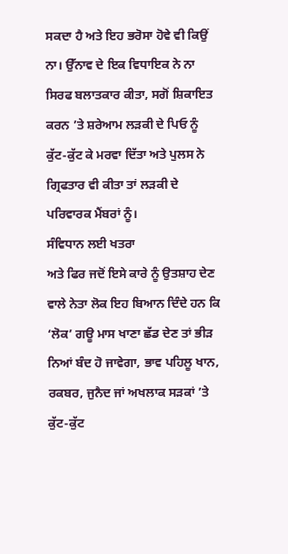ਸਕਦਾ ਹੈ ਅਤੇ ਇਹ ਭਰੋਸਾ ਹੋਵੇ ਵੀ ਕਿਉਂ ਨਾ। ਉੱਨਾਵ ਦੇ ਇਕ ਵਿਧਾਇਕ ਨੇ ਨਾ ਸਿਰਫ ਬਲਾਤਕਾਰ ਕੀਤਾ, ਸਗੋਂ ਸ਼ਿਕਾਇਤ ਕਰਨ ’ਤੇ ਸ਼ਰੇਆਮ ਲੜਕੀ ਦੇ ਪਿਓ ਨੂੰ ਕੁੱਟ-ਕੁੱਟ ਕੇ ਮਰਵਾ ਦਿੱਤਾ ਅਤੇ ਪੁਲਸ ਨੇ ਗ੍ਰਿਫਤਾਰ ਵੀ ਕੀਤਾ ਤਾਂ ਲੜਕੀ ਦੇ ਪਰਿਵਾਰਕ ਮੈਂਬਰਾਂ ਨੂੰ।
ਸੰਵਿਧਾਨ ਲਈ ਖਤਰਾ
ਅਤੇ ਫਿਰ ਜਦੋਂ ਇਸੇ ਕਾਰੇ ਨੂੰ ਉਤਸ਼ਾਹ ਦੇਣ ਵਾਲੇ ਨੇਤਾ ਲੋਕ ਇਹ ਬਿਆਨ ਦਿੰਦੇ ਹਨ ਕਿ ‘ਲੋਕ’ ਗਊ ਮਾਸ ਖਾਣਾ ਛੱਡ ਦੇਣ ਤਾਂ ਭੀੜ ਨਿਆਂ ਬੰਦ ਹੋ ਜਾਵੇਗਾ, ਭਾਵ ਪਹਿਲੂ ਖਾਨ, ਰਕਬਰ, ਜੁਨੈਦ ਜਾਂ ਅਖਲਾਕ ਸੜਕਾਂ ’ਤੇ ਕੁੱਟ-ਕੁੱਟ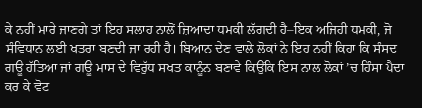ਕੇ ਨਹੀਂ ਮਾਰੇ ਜਾਣਗੇ ਤਾਂ ਇਹ ਸਲਾਹ ਨਾਲੋਂ ਜ਼ਿਆਦਾ ਧਮਕੀ ਲੱਗਦੀ ਹੈ–ਇਕ ਅਜਿਹੀ ਧਮਕੀ, ਜੋ ਸੰਵਿਧਾਨ ਲਈ ਖਤਰਾ ਬਣਦੀ ਜਾ ਰਹੀ ਹੈ। ਬਿਆਨ ਦੇਣ ਵਾਲੇ ਲੋਕਾਂ ਨੇ ਇਹ ਨਹੀਂ ਕਿਹਾ ਕਿ ਸੰਸਦ ਗਊ ਹੱਤਿਆ ਜਾਂ ਗਊ ਮਾਸ ਦੇ ਵਿਰੁੱਧ ਸਖਤ ਕਾਨੂੰਨ ਬਣਾਵੇ ਕਿਉਂਕਿ ਇਸ ਨਾਲ ਲੋਕਾਂ ’ਚ ਹਿੰਸਾ ਪੈਦਾ ਕਰ ਕੇ ਵੋਟ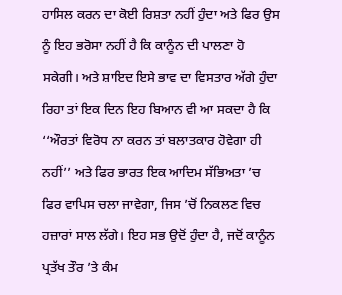ਹਾਸਿਲ ਕਰਨ ਦਾ ਕੋਈ ਰਿਸ਼ਤਾ ਨਹੀਂ ਹੁੰਦਾ ਅਤੇ ਫਿਰ ਉਸ ਨੂੰ ਇਹ ਭਰੋਸਾ ਨਹੀਂ ਹੈ ਕਿ ਕਾਨੂੰਨ ਦੀ ਪਾਲਣਾ ਹੋ ਸਕੇਗੀ। ਅਤੇ ਸ਼ਾਇਦ ਇਸੇ ਭਾਵ ਦਾ ਵਿਸਤਾਰ ਅੱਗੇ ਹੁੰਦਾ ਰਿਹਾ ਤਾਂ ਇਕ ਦਿਨ ਇਹ ਬਿਆਨ ਵੀ ਆ ਸਕਦਾ ਹੈ ਕਿ ‘‘ਔਰਤਾਂ ਵਿਰੋਧ ਨਾ ਕਰਨ ਤਾਂ ਬਲਾਤਕਾਰ ਹੋਵੇਗਾ ਹੀ ਨਹੀਂ’’ ਅਤੇ ਫਿਰ ਭਾਰਤ ਇਕ ਆਦਿਮ ਸੱਭਿਅਤਾ ’ਚ ਫਿਰ ਵਾਪਿਸ ਚਲਾ ਜਾਵੇਗਾ, ਜਿਸ ’ਚੋਂ ਨਿਕਲਣ ਵਿਚ ਹਜ਼ਾਰਾਂ ਸਾਲ ਲੱਗੇ। ਇਹ ਸਭ ਉਦੋਂ ਹੁੰਦਾ ਹੈ, ਜਦੋਂ ਕਾਨੂੰਨ ਪ੍ਰਤੱਖ ਤੌਰ ’ਤੇ ਕੰਮ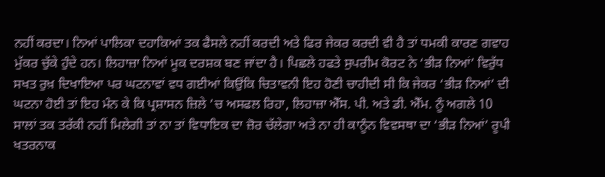ਨਹੀਂ ਕਰਦਾ। ਨਿਆਂ ਪਾਲਿਕਾ ਦਹਾਕਿਆਂ ਤਕ ਫੈਸਲੇ ਨਹੀਂ ਕਰਦੀ ਅਤੇ ਫਿਰ ਜੇਕਰ ਕਰਦੀ ਵੀ ਹੈ ਤਾਂ ਧਮਕੀ ਕਾਰਣ ਗਵਾਹ ਮੁੱਕਰ ਚੁੱਕੇ ਹੁੰਦੇ ਹਨ। ਲਿਹਾਜ਼ਾ ਨਿਆਂ ਮੂਕ ਦਰਸ਼ਕ ਬਣ ਜਾਂਦਾ ਹੈ। ਪਿਛਲੇ ਹਫਤੇ ਸੁਪਰੀਮ ਕੋਰਟ ਨੇ ‘ਭੀੜ ਨਿਆਂ’ ਵਿਰੁੱਧ ਸਖਤ ਰੁਖ਼ ਦਿਖਾਇਆ ਪਰ ਘਟਨਾਵਾਂ ਵਧ ਗਈਆਂ ਕਿਉਂਕਿ ਚਿਤਾਵਨੀ ਇਹ ਹੋਣੀ ਚਾਹੀਦੀ ਸੀ ਕਿ ਜੇਕਰ ‘ਭੀੜ ਨਿਆਂ’ ਦੀ ਘਟਨਾ ਹੋਈ ਤਾਂ ਇਹ ਮੰਨ ਕੇ ਕਿ ਪ੍ਰਸ਼ਾਸਨ ਜ਼ਿਲੇ ’ਚ ਅਸਫਲ ਰਿਹਾ, ਲਿਹਾਜ਼ਾ ਐੱਸ. ਪੀ. ਅਤੇ ਡੀ. ਐੱਮ. ਨੂੰ ਅਗਲੇ 10 ਸਾਲਾਂ ਤਕ ਤਰੱਕੀ ਨਹੀਂ ਮਿਲੇਗੀ ਤਾਂ ਨਾ ਤਾਂ ਵਿਧਾਇਕ ਦਾ ਜ਼ੋਰ ਚੱਲੇਗਾ ਅਤੇ ਨਾ ਹੀ ਕਾਨੂੰਨ ਵਿਵਸਥਾ ਦਾ ‘ਭੀੜ ਨਿਆਂ’ ਰੂਪੀ ਖਤਰਨਾਕ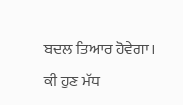ਬਦਲ ਤਿਆਰ ਹੋਵੇਗਾ।
ਕੀ ਹੁਣ ਮੱਧ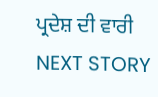ਪ੍ਰਦੇਸ਼ ਦੀ ਵਾਰੀ
NEXT STORY